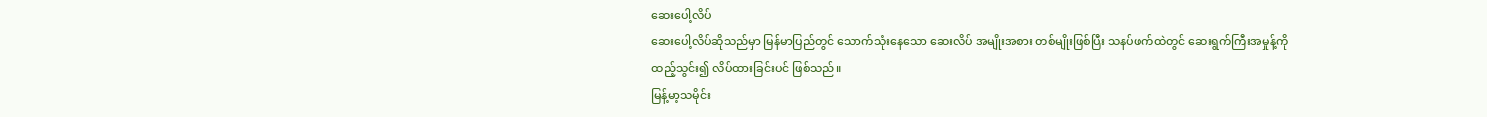ဆေးပေါ့လိပ်
ဆေးပေါ့လိပ်ဆိုသည်မှာ မြန်မာပြည်တွင် သောက်သုံးနေသော ဆေးလိပ် အမျိုးအစား တစ်မျိုးဖြစ်ပြီး သနပ်ဖက်ထဲတွင် ဆေးရွက်ကြီးအမှုန့်ကို ထည့်သွင်း၍ လိပ်ထားခြင်းပင် ဖြစ်သည်။
မြန့်မာ့သမိုင်း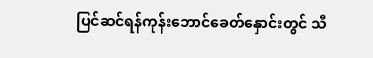ပြင်ဆင်ရန်ကုန်းဘောင်ခေတ်နှောင်းတွင် သီ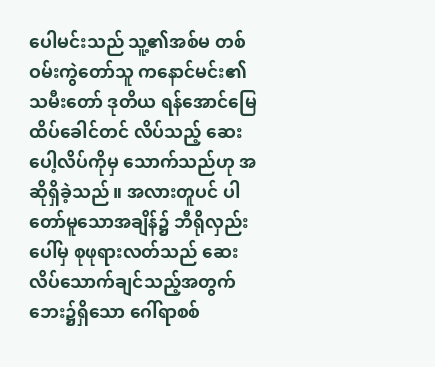ပေါမင်းသည် သူ့၏အစ်မ တစ်ဝမ်းကွဲတော်သူ ကနောင်မင်း၏ သမီးတော် ဒုတိယ ရန်အောင်မြေထိပ်ခေါင်တင် လိပ်သည့် ဆေးပေါ့လိပ်ကိုမှ သောက်သည်ဟု အဆိုရှိခဲ့သည်။ အလားတူပင် ပါတော်မူသောအချိန်၌ ဘီရိုလှည်းပေါ်မှ စုဖုရားလတ်သည် ဆေးလိပ်သောက်ချင်သည့်အတွက် ဘေး၌ရှိသော ဂေါ်ရာစစ်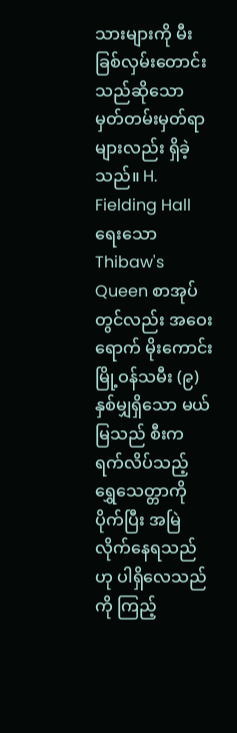သားများကို မီးခြစ်လှမ်းတောင်းသည်ဆိုသော မှတ်တမ်းမှတ်ရာများလည်း ရှိခဲ့သည်။ H. Fielding Hall ရေးသော Thibaw's Queen စာအုပ်တွင်လည်း အဝေးရောက် မိုးကောင်းမြို့ဝန်သမီး (၉)နှစ်မျှရှိသော မယ်မြသည် စီးကရက်လိပ်သည့် ရွှေသေတ္တာကို ပိုက်ပြီး အမြဲလိုက်နေရသည်ဟု ပါရှိလေသည်ကို ကြည့်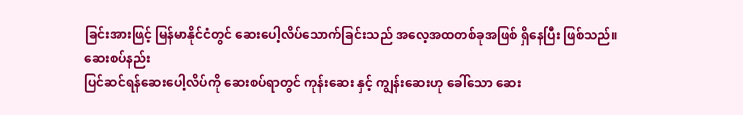ခြင်းအားဖြင့် မြန်မာနိုင်ငံတွင် ဆေးပေါ့လိပ်သောက်ခြင်းသည် အလေ့အထတစ်ခုအဖြစ် ရှိနေပြီး ဖြစ်သည်။
ဆေးစပ်နည်း
ပြင်ဆင်ရန်ဆေးပေါ့လိပ်ကို ဆေးစပ်ရာတွင် ကုန်းဆေး နှင့် ကျွန်းဆေးဟု ခေါ်သော ဆေး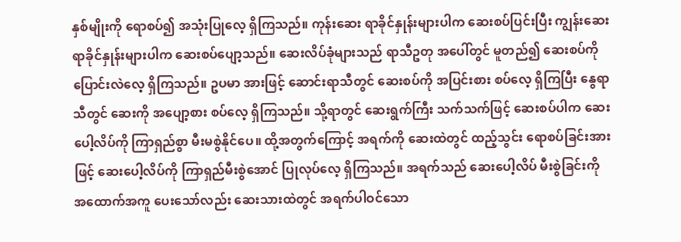နှစ်မျိုးကို ရောစပ်၍ အသုံးပြုလေ့ ရှိကြသည်။ ကုန်းဆေး ရာခိုင်နှုန်းများပါက ဆေးစပ်ပြင်းပြီး ကျွန်းဆေး ရာခိုင်နှုန်းများပါက ဆေးစပ်ပျော့သည်။ ဆေးလိပ်ခုံများသည် ရာသီဥတု အပေါ်တွင် မူတည်၍ ဆေးစပ်ကို ပြောင်းလဲလေ့ ရှိကြသည်။ ဥပမာ အားဖြင့် ဆောင်းရာသီတွင် ဆေးစပ်ကို အပြင်းစား စပ်လေ့ ရှိကြပြီး နွေရာသီတွင် ဆေးကို အပျော့စား စပ်လေ့ ရှိကြသည်။ သို့ရာတွင် ဆေးရွက်ကြီး သက်သက်ဖြင့် ဆေးစပ်ပါက ဆေးပေါ့လိပ်ကို ကြာရှည်စွာ မီးမစွဲနိုင်ပေ။ ထို့အတွက်ကြောင့် အရက်ကို ဆေးထဲတွင် ထည့်သွင်း ရောစပ်ခြင်းအားဖြင့် ဆေးပေါ့လိပ်ကို ကြာရှည်မီးစွဲအောင် ပြုလုပ်လေ့ ရှိကြသည်။ အရက်သည် ဆေးပေါ့လိပ် မီးစွဲခြင်းကို အထောက်အကူ ပေးသော်လည်း ဆေးသားထဲတွင် အရက်ပါဝင်သော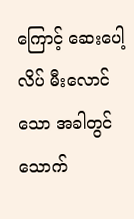ကြောင့် ဆေးပေါ့လိပ် မီးလောင်သော အခါတွင် သောက်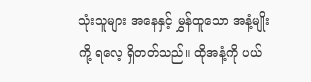သုံးသူများ အနေနှင့် မွှန်ထူသော အနံ့မျိုးကို့ ရလေ့ ရှိတတ်သည်။ ထိုအနံ့ကို ပယ်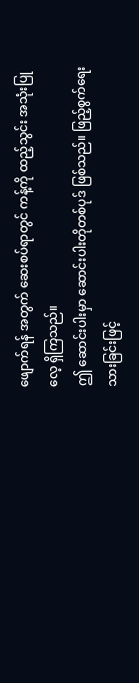ဖျောက်ရန် အတွက် ဆေးစပ်ရာတွင် ကန့်ကို ထည့်သွင်း အသုံးပြုလေ့ ရှိကြသည်။
ဤ ဆောင်းပါးမှာ ဆောင်းပါးတိုတစ်ပုဒ် ဖြစ်သည်။ ဖြည့်စွက်ရေးသားခြင်းဖြင့်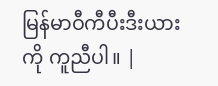မြန်မာဝီကီပီးဒီးယားကို ကူညီပါ။ |